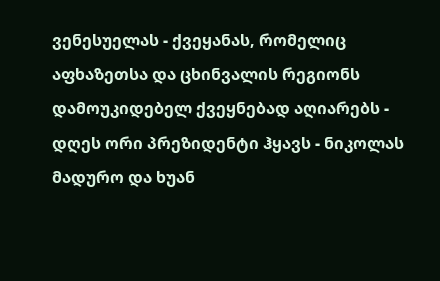ვენესუელას - ქვეყანას, რომელიც აფხაზეთსა და ცხინვალის რეგიონს დამოუკიდებელ ქვეყნებად აღიარებს - დღეს ორი პრეზიდენტი ჰყავს - ნიკოლას მადურო და ხუან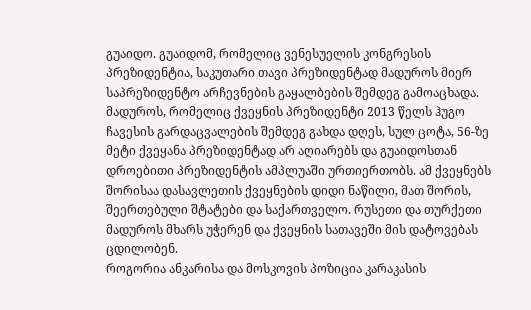გუაიდო. გუაიდომ, რომელიც ვენესუელის კონგრესის პრეზიდენტია, საკუთარი თავი პრეზიდენტად მადუროს მიერ საპრეზიდენტო არჩევნების გაყალბების შემდეგ გამოაცხადა.
მადუროს, რომელიც ქვეყნის პრეზიდენტი 2013 წელს ჰუგო ჩავესის გარდაცვალების შემდეგ გახდა დღეს, სულ ცოტა, 56-ზე მეტი ქვეყანა პრეზიდენტად არ აღიარებს და გუაიდოსთან დროებითი პრეზიდენტის ამპლუაში ურთიერთობს. ამ ქვეყნებს შორისაა დასავლეთის ქვეყნების დიდი ნაწილი, მათ შორის, შეერთებული შტატები და საქართველო. რუსეთი და თურქეთი მადუროს მხარს უჭერენ და ქვეყნის სათავეში მის დატოვებას ცდილობენ.
როგორია ანკარისა და მოსკოვის პოზიცია კარაკასის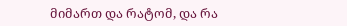მიმართ და რატომ, და რა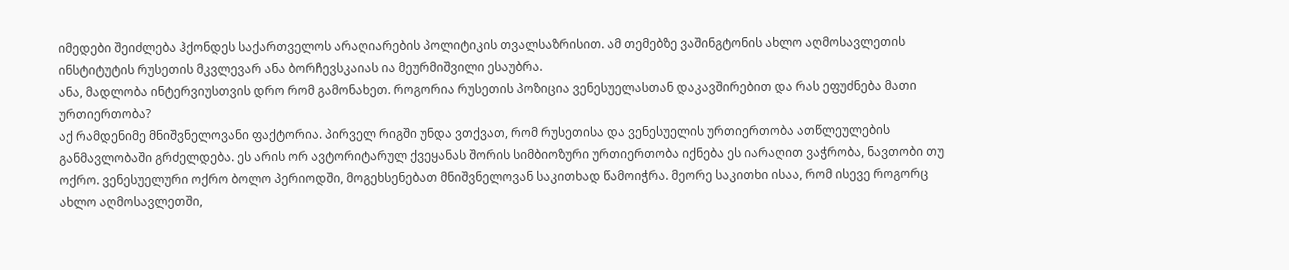იმედები შეიძლება ჰქონდეს საქართველოს არაღიარების პოლიტიკის თვალსაზრისით. ამ თემებზე ვაშინგტონის ახლო აღმოსავლეთის ინსტიტუტის რუსეთის მკვლევარ ანა ბორჩევსკაიას ია მეურმიშვილი ესაუბრა.
ანა, მადლობა ინტერვიუსთვის დრო რომ გამონახეთ. როგორია რუსეთის პოზიცია ვენესუელასთან დაკავშირებით და რას ეფუძნება მათი ურთიერთობა?
აქ რამდენიმე მნიშვნელოვანი ფაქტორია. პირველ რიგში უნდა ვთქვათ, რომ რუსეთისა და ვენესუელის ურთიერთობა ათწლეულების განმავლობაში გრძელდება. ეს არის ორ ავტორიტარულ ქვეყანას შორის სიმბიოზური ურთიერთობა იქნება ეს იარაღით ვაჭრობა, ნავთობი თუ ოქრო. ვენესუელური ოქრო ბოლო პერიოდში, მოგეხსენებათ მნიშვნელოვან საკითხად წამოიჭრა. მეორე საკითხი ისაა, რომ ისევე როგორც ახლო აღმოსავლეთში,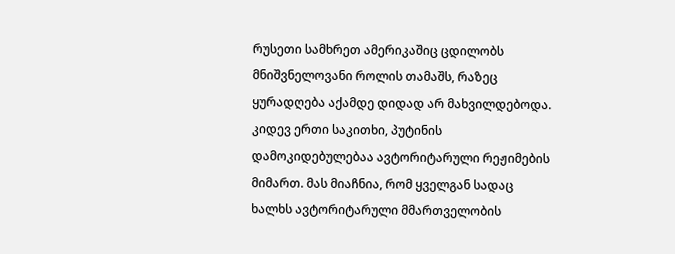რუსეთი სამხრეთ ამერიკაშიც ცდილობს მნიშვნელოვანი როლის თამაშს, რაზეც ყურადღება აქამდე დიდად არ მახვილდებოდა. კიდევ ერთი საკითხი, პუტინის დამოკიდებულებაა ავტორიტარული რეჟიმების მიმართ. მას მიაჩნია, რომ ყველგან სადაც ხალხს ავტორიტარული მმართველობის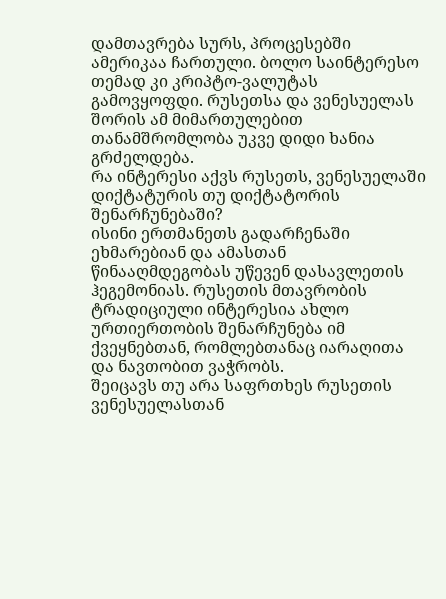დამთავრება სურს, პროცესებში ამერიკაა ჩართული. ბოლო საინტერესო თემად კი კრიპტო-ვალუტას გამოვყოფდი. რუსეთსა და ვენესუელას შორის ამ მიმართულებით თანამშრომლობა უკვე დიდი ხანია გრძელდება.
რა ინტერესი აქვს რუსეთს, ვენესუელაში დიქტატურის თუ დიქტატორის შენარჩუნებაში?
ისინი ერთმანეთს გადარჩენაში ეხმარებიან და ამასთან წინააღმდეგობას უწევენ დასავლეთის ჰეგემონიას. რუსეთის მთავრობის ტრადიციული ინტერესია ახლო ურთიერთობის შენარჩუნება იმ ქვეყნებთან, რომლებთანაც იარაღითა და ნავთობით ვაჭრობს.
შეიცავს თუ არა საფრთხეს რუსეთის ვენესუელასთან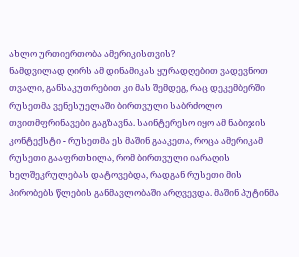ახლო ურთიერთობა ამერიკისთვის?
ნამდვილად ღირს ამ დინამიკას ყურადღებით ვადევნოთ თვალი, განსაკუთრებით კი მას შემდეგ, რაც დეკემბერში რუსეთმა ვენესუელაში ბირთვული საბრძოლო თვითმფრინავები გაგზავნა. საინტერესო იყო ამ ნაბიჯის კონტექსტი - რუსეთმა ეს მაშინ გააკეთა, როცა ამერიკამ რუსეთი გააფრთხილა, რომ ბირთვული იარაღის ხელშეკრულებას დატოვებდა, რადგან რუსეთი მის პირობებს წლების განმავლობაში არღვევდა. მაშინ პუტინმა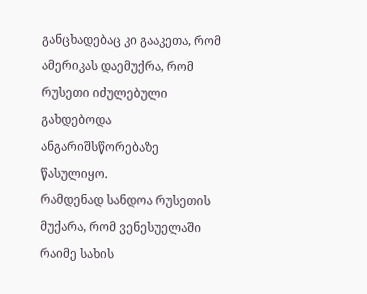განცხადებაც კი გააკეთა, რომ ამერიკას დაემუქრა, რომ რუსეთი იძულებული გახდებოდა ანგარიშსწორებაზე წასულიყო.
რამდენად სანდოა რუსეთის მუქარა, რომ ვენესუელაში რაიმე სახის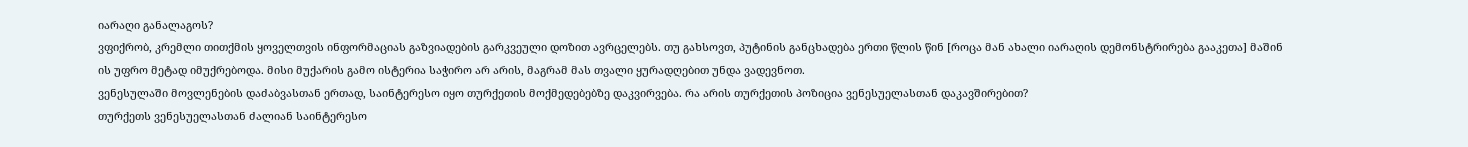იარაღი განალაგოს?
ვფიქრობ, კრემლი თითქმის ყოველთვის ინფორმაციას გაზვიადების გარკვეული დოზით ავრცელებს. თუ გახსოვთ, პუტინის განცხადება ერთი წლის წინ [როცა მან ახალი იარაღის დემონსტრირება გააკეთა] მაშინ ის უფრო მეტად იმუქრებოდა. მისი მუქარის გამო ისტერია საჭირო არ არის, მაგრამ მას თვალი ყურადღებით უნდა ვადევნოთ.
ვენესულაში მოვლენების დაძაბვასთან ერთად, საინტერესო იყო თურქეთის მოქმედებებზე დაკვირვება. რა არის თურქეთის პოზიცია ვენესუელასთან დაკავშირებით?
თურქეთს ვენესუელასთან ძალიან საინტერესო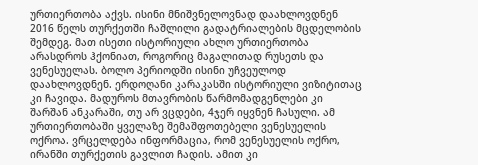ურთიერთობა აქვს. ისინი მნიშვნელოვნად დაახლოვდნენ 2016 წელს თურქეთში ჩაშლილი გადატრიალების მცდელობის შემდეგ. მათ ისეთი ისტორიული ახლო ურთიერთობა არასდროს ჰქონიათ, როგორიც მაგალითად რუსეთს და ვენესუელას. ბოლო პერიოდში ისინი უჩვეულოდ დაახლოვდნენ. ერდოღანი კარაკასში ისტორიული ვიზიტითაც კი ჩავიდა. მადუროს მთავრობის წარმომადგენლები კი შარშან ანკარაში, თუ არ ვცდები, 4ჯერ იყვნენ ჩასული. ამ ურთიერთობაში ყველაზე შემაშფოთებელი ვენესუელის ოქროა. ვრცელდება ინფორმაცია, რომ ვენესუელის ოქრო, ირანში თურქეთის გავლით ჩადის. ამით კი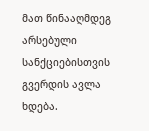მათ წინააღმდეგ არსებული სანქციებისთვის გვერდის ავლა ხდება.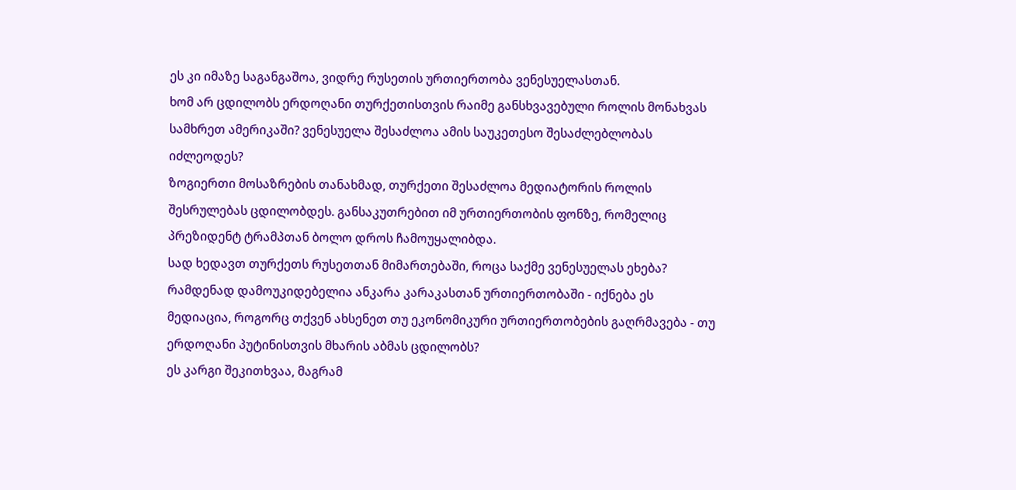ეს კი იმაზე საგანგაშოა, ვიდრე რუსეთის ურთიერთობა ვენესუელასთან.
ხომ არ ცდილობს ერდოღანი თურქეთისთვის რაიმე განსხვავებული როლის მონახვას სამხრეთ ამერიკაში? ვენესუელა შესაძლოა ამის საუკეთესო შესაძლებლობას იძლეოდეს?
ზოგიერთი მოსაზრების თანახმად, თურქეთი შესაძლოა მედიატორის როლის შესრულებას ცდილობდეს. განსაკუთრებით იმ ურთიერთობის ფონზე, რომელიც პრეზიდენტ ტრამპთან ბოლო დროს ჩამოუყალიბდა.
სად ხედავთ თურქეთს რუსეთთან მიმართებაში, როცა საქმე ვენესუელას ეხება? რამდენად დამოუკიდებელია ანკარა კარაკასთან ურთიერთობაში - იქნება ეს მედიაცია, როგორც თქვენ ახსენეთ თუ ეკონომიკური ურთიერთობების გაღრმავება - თუ ერდოღანი პუტინისთვის მხარის აბმას ცდილობს?
ეს კარგი შეკითხვაა, მაგრამ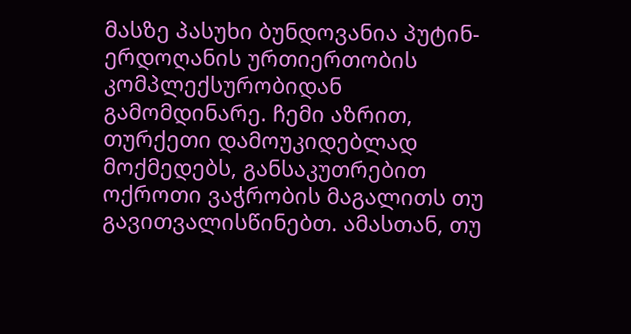მასზე პასუხი ბუნდოვანია პუტინ-ერდოღანის ურთიერთობის კომპლექსურობიდან გამომდინარე. ჩემი აზრით, თურქეთი დამოუკიდებლად მოქმედებს, განსაკუთრებით ოქროთი ვაჭრობის მაგალითს თუ გავითვალისწინებთ. ამასთან, თუ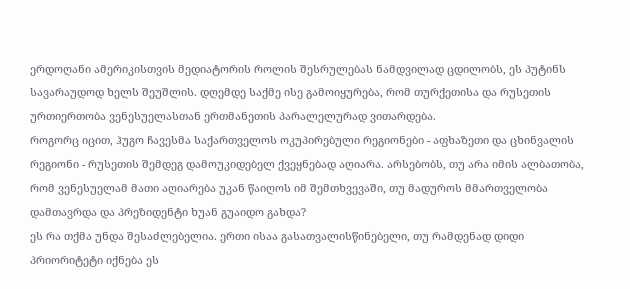ერდოღანი ამერიკისთვის მედიატორის როლის შესრულებას ნამდვილად ცდილობს, ეს პუტინს სავარაუდოდ ხელს შეუშლის. დღემდე საქმე ისე გამოიყურება, რომ თურქეთისა და რუსეთის ურთიერთობა ვენესუელასთან ერთმანეთის პარალელურად ვითარდება.
როგორც იცით, ჰუგო ჩავესმა საქართველოს ოკუპირებული რეგიონები - აფხაზეთი და ცხინვალის რეგიონი - რუსეთის შემდეგ დამოუკიდებელ ქვეყნებად აღიარა. არსებობს, თუ არა იმის ალბათობა, რომ ვენესუელამ მათი აღიარება უკან წაიღოს იმ შემთხვევაში, თუ მადუროს მმართველობა დამთავრდა და პრეზიდენტი ხუან გუაიდო გახდა?
ეს რა თქმა უნდა შესაძლებელია. ერთი ისაა გასათვალისწინებელი, თუ რამდენად დიდი პრიორიტეტი იქნება ეს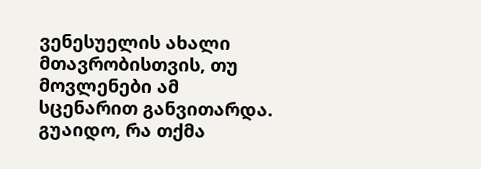ვენესუელის ახალი მთავრობისთვის, თუ მოვლენები ამ სცენარით განვითარდა. გუაიდო, რა თქმა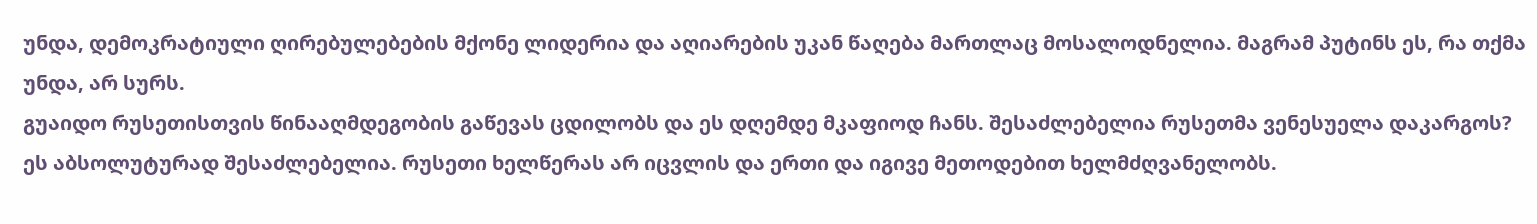უნდა, დემოკრატიული ღირებულებების მქონე ლიდერია და აღიარების უკან წაღება მართლაც მოსალოდნელია. მაგრამ პუტინს ეს, რა თქმა უნდა, არ სურს.
გუაიდო რუსეთისთვის წინააღმდეგობის გაწევას ცდილობს და ეს დღემდე მკაფიოდ ჩანს. შესაძლებელია რუსეთმა ვენესუელა დაკარგოს?
ეს აბსოლუტურად შესაძლებელია. რუსეთი ხელწერას არ იცვლის და ერთი და იგივე მეთოდებით ხელმძღვანელობს.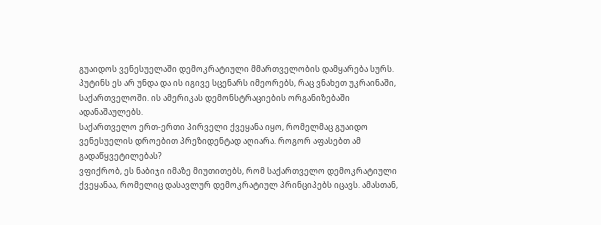გუაიდოს ვენესუელაში დემოკრატიული მმართველობის დამყარება სურს. პუტინს ეს არ უნდა და ის იგივე სცენარს იმეორებს, რაც ვნახეთ უკრაინაში, საქართველოში. ის ამერიკას დემონსტრაციების ორგანიზებაში ადანაშაულებს.
საქართველო ერთ-ერთი პირველი ქვეყანა იყო, რომელმაც გუაიდო ვენესუელის დროებით პრეზიდენტად აღიარა. როგორ აფასებთ ამ გადაწყვეტილებას?
ვფიქრობ, ეს ნაბიჯი იმაზე მიუთითებს, რომ საქართველო დემოკრატიული ქვეყანაა, რომელიც დასავლურ დემოკრატიულ პრინციპებს იცავს. ამასთან,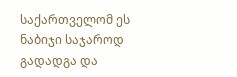საქართველომ ეს ნაბიჯი საჯაროდ გადადგა და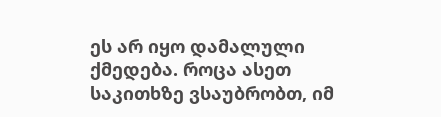ეს არ იყო დამალული ქმედება. როცა ასეთ საკითხზე ვსაუბრობთ, იმ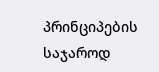პრინციპების საჯაროდ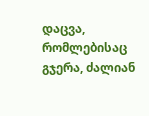დაცვა, რომლებისაც გჯერა, ძალიან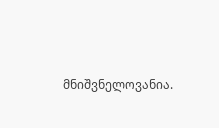მნიშვნელოვანია.